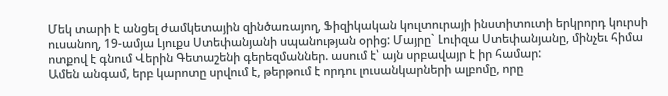Մեկ տարի է անցել ժամկետային զինծառայող, Ֆիզիկական կուլտուրայի ինստիտուտի երկրորդ կուրսի ուսանող, 19-ամյա Լյուքս Ստեփանյանի սպանության օրից: Մայրը` Լուիզա Ստեփանյանը, մինչեւ հիմա ոտքով է գնում Վերին Գետաշենի գերեզմաններ. ասում է՝ այն սրբավայր է իր համար:
Ամեն անգամ, երբ կարոտը սրվում է, թերթում է որդու լուսանկարների ալբոմը, որը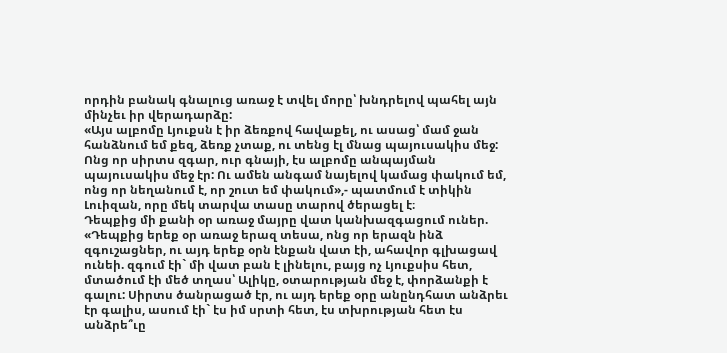որդին բանակ գնալուց առաջ է տվել մորը՝ խնդրելով պահել այն մինչեւ իր վերադարձը:
«Այս ալբոմը Լյուքսն է իր ձեռքով հավաքել, ու ասաց՝ մամ ջան հանձնում եմ քեզ, ձեռք չտաք, ու տենց էլ մնաց պայուսակիս մեջ: Ոնց որ սիրտս զգար, ուր գնայի, էս ալբոմը անպայման պայուսակիս մեջ էր: Ու ամեն անգամ նայելով կամաց փակում եմ, ոնց որ նեղանում է, որ շուտ եմ փակում»,- պատմում է տիկին Լուիզան, որը մեկ տարվա տասը տարով ծերացել է։
Դեպքից մի քանի օր առաջ մայրը վատ կանխազգացում ուներ. «Դեպքից երեք օր առաջ երազ տեսա, ոնց որ երազն ինձ զգուշացներ, ու այդ երեք օրն էնքան վատ էի, ահավոր գլխացավ ունեի. զգում էի` մի վատ բան է լինելու, բայց ոչ Լյուքսիս հետ, մտածում էի մեծ տղաս՝ Ալիկը, օտարության մեջ է, փորձանքի է գալու: Սիրտս ծանրացած էր, ու այդ երեք օրը անընդհատ անձրեւ էր գալիս, ասում էի` էս իմ սրտի հետ, էս տխրության հետ էս անձրե՞ւը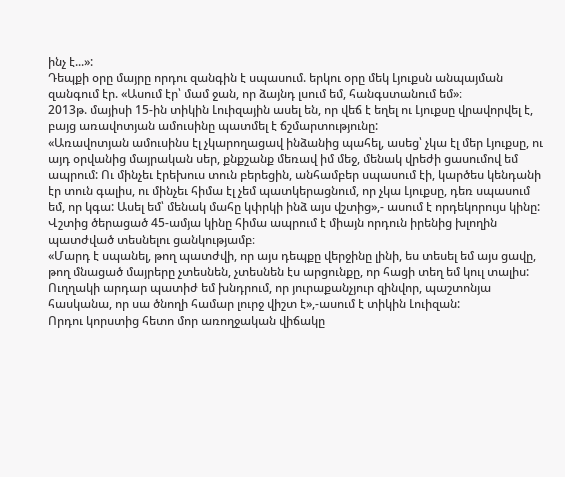ինչ է...»:
Դեպքի օրը մայրը որդու զանգին է սպասում. երկու օրը մեկ Լյուքսն անպայման զանգում էր. «Ասում էր՝ մամ ջան, որ ձայնդ լսում եմ, հանգստանում եմ»։
2013թ. մայիսի 15-ին տիկին Լուիզային ասել են, որ վեճ է եղել ու Լյուքսը վրավորվել է, բայց առավոտյան ամուսինը պատմել է ճշմարտությունը:
«Առավոտյան ամուսինս էլ չկարողացավ ինձանից պահել, ասեց՝ չկա էլ մեր Լյուքսը, ու այդ օրվանից մայրական սեր, քնքշանք մեռավ իմ մեջ, մենակ վրեժի ցասումով եմ ապրում: Ու մինչեւ էրեխուս տուն բերեցին, անհամբեր սպասում էի, կարծես կենդանի էր տուն գալիս, ու մինչեւ հիմա էլ չեմ պատկերացնում, որ չկա Լյուքսը, դեռ սպասում եմ, որ կգա: Ասել եմ՝ մենակ մահը կփրկի ինձ այս վշտից»,- ասում է որդեկորույս կինը:
Վշտից ծերացած 45-ամյա կինը հիմա ապրում է միայն որդուն իրենից խլողին պատժված տեսնելու ցանկությամբ։
«Մարդ է սպանել, թող պատժվի, որ այս դեպքը վերջինը լինի, ես տեսել եմ այս ցավը, թող մնացած մայրերը չտեսնեն, չտեսնեն էս արցունքը, որ հացի տեղ եմ կուլ տալիս: Ուղղակի արդար պատիժ եմ խնդրում, որ յուրաքանչյուր զինվոր, պաշտոնյա հասկանա, որ սա ծնողի համար լուրջ վիշտ է»,-ասում է տիկին Լուիզան:
Որդու կորստից հետո մոր առողջական վիճակը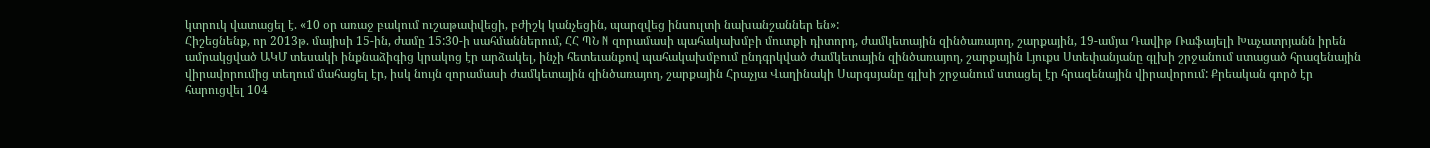կտրուկ վատացել է. «10 օր առաջ բակում ուշաթափվեցի, բժիշկ կանչեցին, պարզվեց ինսուլտի նախանշաններ են»:
Հիշեցնենք, որ 2013թ. մայիսի 15-ին, ժամը 15:30-ի սահմաններում, ՀՀ ՊՆ N զորամասի պահակախմբի մուտքի դիտորդ, ժամկետային զինծառայող, շարքային, 19-ամյա Դավիթ Ռաֆայելի Խաչատրյանն իրեն ամրակցված ԱԿՄ տեսակի ինքնաձիգից կրակոց էր արձակել, ինչի հետեւանքով պահակախմբում ընդգրկված ժամկետային զինծառայող, շարքային Լյուքս Ստեփանյանը գլխի շրջանում ստացած հրազենային վիրավորումից տեղում մահացել էր, իսկ նույն զորամասի ժամկետային զինծառայող, շարքային Հրաչյա Վաղինակի Սարգսյանը գլխի շրջանում ստացել էր հրազենային վիրավորում: Քրեական գործ էր հարուցվել 104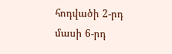հոդվածի 2-րդ մասի 6-րդ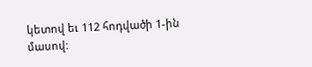կետով եւ 112 հոդվածի 1-ին մասով: